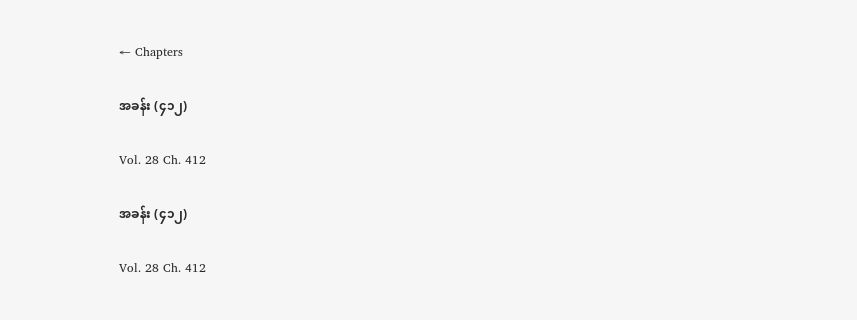← Chapters

အခန်း (၄၁၂)

Vol. 28 Ch. 412

အခန်း (၄၁၂)

Vol. 28 Ch. 412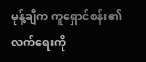မုန့်ချီက ကူရှောင်စန်း၏ လက်ရေးကို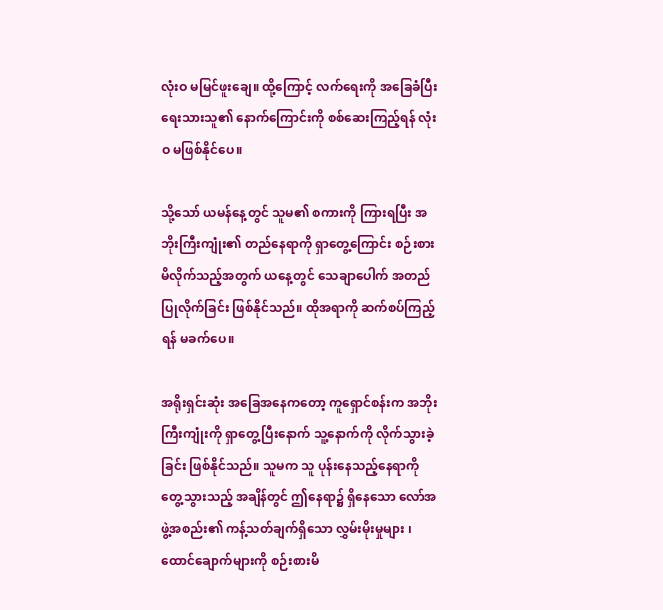လုံးဝ မမြင်ဖူးချေ။ ထို့ကြောင့် လက်ရေးကို အခြေခံပြီး ရေးသားသူ၏ နောက်ကြောင်းကို စစ်ဆေးကြည့်ရန် လုံးဝ မဖြစ်နိုင်ပေ။

သို့သော် ယမန်နေ့တွင် သူမ၏ စကားကို ကြားရပြီး အဘိုးကြီးကျုံး၏ တည်နေရာကို ရှာ‌တွေ့ကြောင်း စဉ်းစားမိလိုက်သည့်အတွက် ယနေ့တွင် သေချာပေါက် အတည်ပြုလိုက်ခြင်း ဖြစ်နိုင်သည်။ ထိုအရာကို ဆက်စပ်ကြည့်ရန် မခက်ပေ။

အရိုးရှင်းဆုံး အခြေအနေကတော့ ကူရှောင်စန်းက အဘိုးကြီးကျုံးကို ရှာတွေ့ပြီးနောက် သူ့နောက်ကို လိုက်သွားခဲ့ခြင်း ဖြစ်နိုင်သည်။ သူမက သူ ပုန်းနေသည့်နေရာကို တွေ့သွားသည့် အချိန်တွင် ဤနေရာ၌ ရှိနေသော လော်အဖွဲ့အစည်း၏ ကန့်သတ်ချက်ရှိသော လွှမ်းမိုးမှုများ ၊ ထောင်ချောက်များကို စဉ်းစားမိ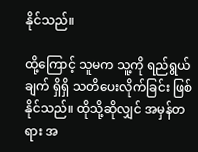နိုင်သည်။

ထို့ကြောင့် သူမက သူ့ကို ရည်ရွယ်ချက် ရှိရှိ သတိပေးလိုက်ခြင်း ဖြစ်နိုင်သည်။ ထိုသို့ဆိုလျှင် အမှန်တရား အ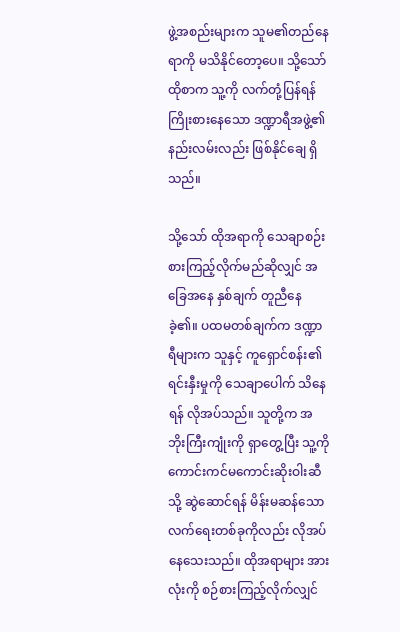ဖွဲ့အစည်းများက သူမ၏တည်နေရာကို မသိနိုင်တော့ပေ။ သို့သော် ထိုစာက သူ့ကို လက်တုံ့ပြန်ရန် ကြိုးစားနေသော ဒဏ္ဍာရီအဖွဲ့၏ နည်းလမ်းလည်း ဖြစ်နိုင်ချေ ရှိသည်။

သို့သော် ထိုအရာကို သေချာစဉ်းစားကြည့်လိုက်မည်ဆိုလျှင် အခြေအနေ နှစ်ချက် တူညီနေခဲ့၏။ ပထမတစ်ချက်က ဒဏ္ဍာရီများက သူနှင့် ကူရှောင်စန်း၏ ရင်းနှီးမှုကို သေချာပေါက် သိနေရန် လိုအပ်သည်။ သူတို့က အဘိုးကြီးကျုံးကို ရှာတွေ့ပြီး သူ့ကို ကောင်းကင်မကောင်းဆိုးဝါးဆီသို့ ဆွဲဆောင်ရန် မိန်းမဆန်သော လက်ရေးတစ်ခုကိုလည်း လိုအပ်နေသေးသည်။ ထိုအရာများ အားလုံးကို စဉ်စားကြည့်လိုက်လျှင်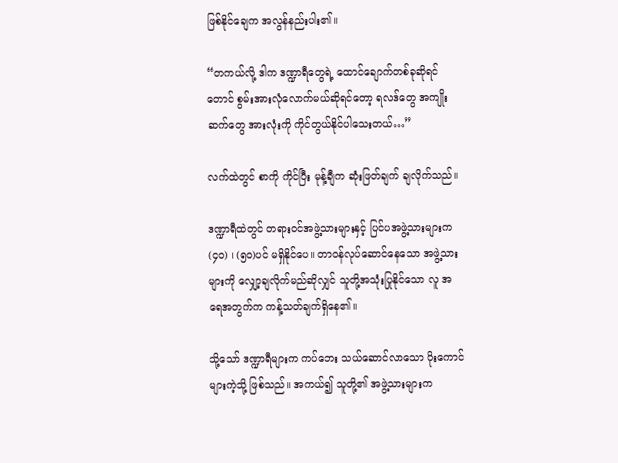ဖြစ်နိုင်ချေက အလွန်နည်းပါး၏။

“တကယ်လို့ ဒါက ဒဏ္ဍာရီတွေရဲ့ ထောင်ချောက်တစ်ခုဆိုရင်တောင် စွမ်းအားလုံလောက်မယ်ဆိုရင်တော့ ရလဒ်တွေ အကျိုးဆက်တွေ အားလုံးကို ကိုင်တွယ်နိုင်ပါသေးတယ်…”

လက်ထဲတွင် စာကို ကိုင်ပြီး မုန့်ချီက ဆုံးဖြတ်ချက် ချလိုက်သည်။

ဒဏ္ဍာရီထဲတွင် တရားဝင်အဖွဲ့သားများနှင့် ပြင်ပအဖွဲ့သားများက (၄၀) ၊ (၅၀)ပင် မရှိနိုင်ပေ။ တာဝန်လုပ်ဆောင်နေသော အဖွဲ့သားများကို လျှော့ချလိုက်မည်ဆိုလျှင် သူတို့အသုံးပြုနိုင်သော လူ အရေအတွက်က ကန့်သတ်ချက်ရှိနေ၏။

သို့သော် ဒဏ္ဍာရီများက ကပ်‌ဘေး သယ်ဆောင်လာသော ပိုးကောင်များကဲ့သို့ ဖြစ်သည်။ အကယ်၍ သူတို့၏ အဖွဲ့သားများက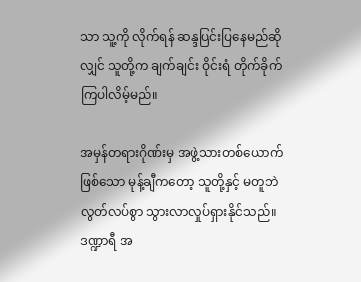သာ သူ့ကို လိုက်ရန် ဆန္ဒပြင်းပြနေမည်ဆိုလျှင် သူတို့က ချက်ချင်း ဝိုင်းရံ တိုက်ခိုက်ကြပါလိမ့်မည်။

အမှန်တရားဂိုဏ်းမှ အဖွဲ့သားတစ်ယောက်ဖြစ်သော မုန့်ချီကတော့ သူတို့နှင့် မတူဘဲ လွတ်လပ်စွာ သွားလာလှုပ်ရှားနိုင်သည်။ ဒဏ္ဍာရီ အ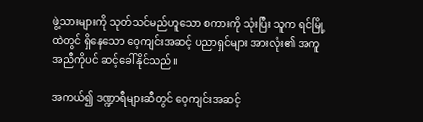ဖွဲ့သားများကို သုတ်သင်မည်ဟူသော စကားကို သုံးပြီး သူက ရင်မြို့ထဲတွင် ရှိနေသော ဝေ့ကျင်းအဆင့် ပညာရှင်များ အားလုံး၏ အကူအညီကိုပင် ဆင့်ခေါ်နိုင်သည်။

အကယ်၍ ဒဏ္ဍာရီများဆီတွင် ဝေ့ကျင်းအဆင့်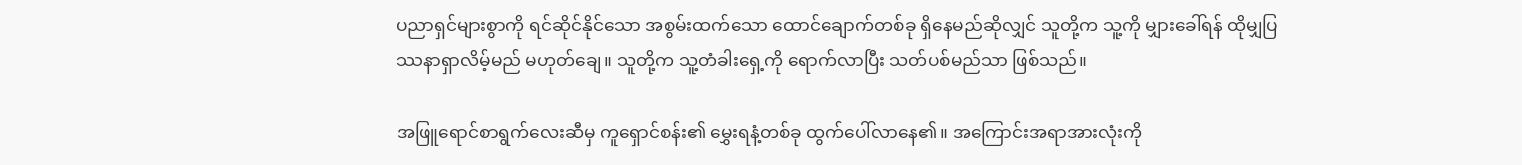ပညာရှင်များစွာကို ရင်ဆိုင်နိုင်သော အစွမ်းထက်သော ထောင်ချောက်တစ်ခု ရှိနေမည်ဆိုလျှင် သူတို့က သူ့ကို မျှားခေါ်ရန် ထိုမျှပြဿနာရှာလိမ့်မည် မဟုတ်ချေ။ သူတို့က သူ့တံခါးရှေ့ကို ရောက်လာပြီး သတ်ပစ်မည်သာ ဖြစ်သည်။

အဖြူရောင်စာရွက်လေးဆီမှ ကူရှောင်စန်း၏ မွှေးရနံ့တစ်ခု ထွက်ပေါ်လာနေ၏။ အကြောင်းအရာအားလုံးကို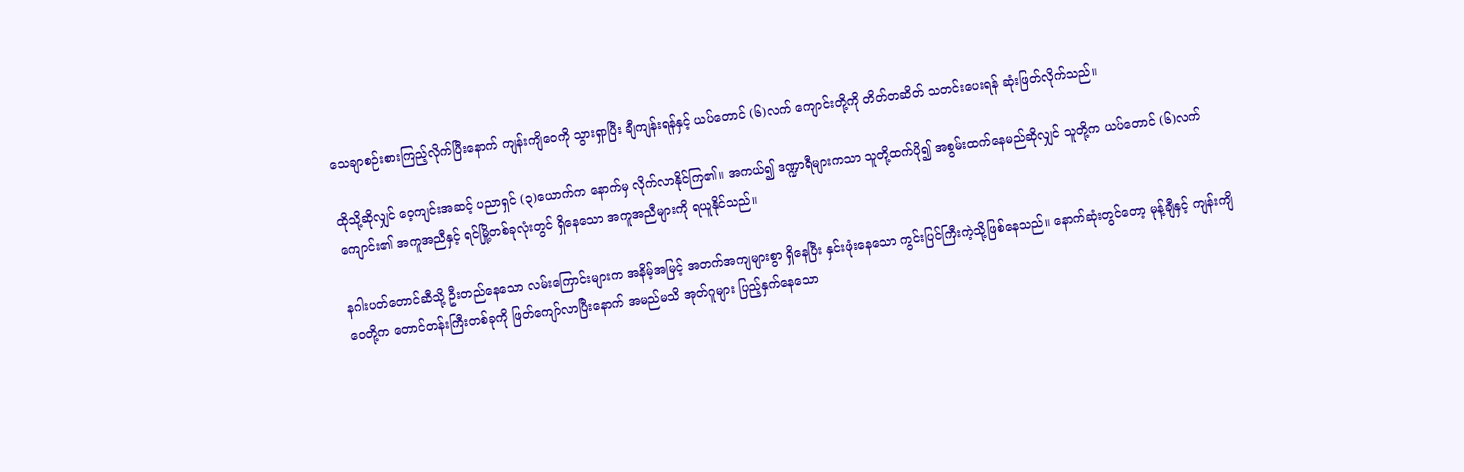သေချာစဉ်းစားကြည့်လိုက်ပြီးနောက် ကျန်းကျိဝေကို သွားရှာပြီး ချီကျန်းရန်နှင့် ယပ်တောင် (၆)လက် ကျောင်းတို့ကို တိတ်တဆိတ် သတင်းပေးရန် ဆုံးဖြတ်လိုက်သည်။

ထိုသို့ဆိုလျှင် ဝေ့ကျင်းအဆင့် ပညာရှင် (၃)ယောက်က နောက်မှ လိုက်လာနိုင်ကြ၏။ အကယ်၍ ဒဏ္ဍာရီများကသာ သူတို့ထက်ပို၍ အစွမ်းထက်နေမည်ဆိုလျှင် သူတို့က ယပ်တောင် (၆)လက်ကျောင်း၏ အကူအညီနှင့် ရင်မြို့တစ်ခုလုံးတွင် ရှိနေသော အကူအညီများကို ရယူနိုင်သည်။

နဂါးပတ်တောင်ဆီသို့ ဦးတည်နေသော လမ်းကြောင်းများက အနိမ့်အမြင့် အတက်အကျများစွာ ရှိနေပြီး နှင်းဖုံးနေသော ကွင်းပြင်ကြီးကဲ့သို့ဖြစ်နေသည်။ နောက်ဆုံးတွင်တော့ မုန့်ချီနှင့် ကျန်းကျိဝေတို့က တောင်တန်းကြီးတစ်ခုကို ဖြတ်ကျော်လာပြီးနောက် အမည်မသိ အုတ်ဂူများ ပြည့်နှက်နေသော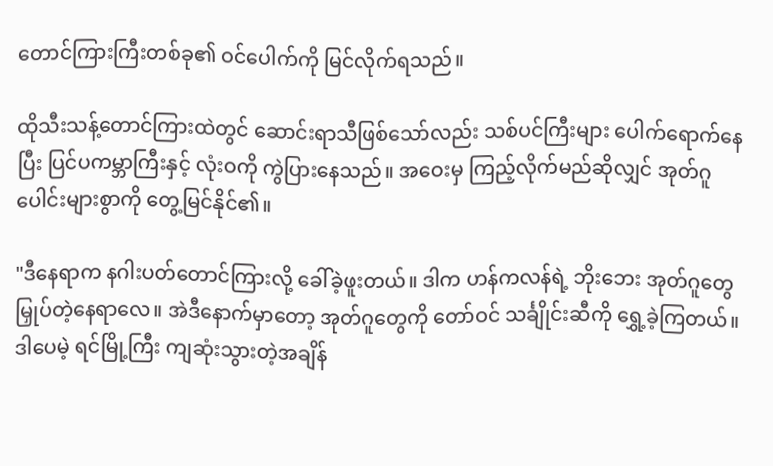တောင်ကြားကြီးတစ်ခု၏ ဝင်ပေါက်ကို မြင်လိုက်ရသည်။

ထိုသီးသန့်တောင်ကြားထဲတွင် ဆောင်းရာသီဖြစ်သော်လည်း သစ်ပင်ကြီးများ ပေါက်ရောက်နေပြီး ပြင်ပကမ္ဘာကြီးနှင့် လုံးဝကို ကွဲပြားနေသည်။ အဝေးမှ ကြည့်လိုက်မည်ဆိုလျှင် အုတ်ဂူပေါင်းများစွာကို တွေ့မြင်နိုင်၏။

"ဒီနေရာက နဂါးပတ်တောင်ကြားလို့ ခေါ်ခဲ့ဖူးတယ်။ ဒါက ဟန်ကလန်ရဲ့ ဘိုးဘေး အုတ်ဂူတွေ မြှုပ်တဲ့နေရာလေ။ အဲဒီနောက်မှာတော့ အုတ်ဂူတွေကို တော်ဝင် သင်္ချိုင်းဆီကို ရွှေ့ခဲ့ကြတယ်။ ဒါပေမဲ့ ရင်မြို့ကြီး ကျဆုံးသွားတဲ့အချိန်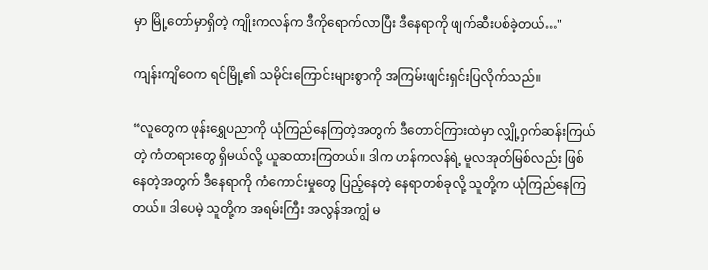မှာ မြို့တော်မှာရှိတဲ့ ကျိုးကလန်က ဒီကိုရောက်လာပြီး ဒီနေရာကို ဖျက်ဆီးပစ်ခဲ့တယ်…"

ကျန်းကျိဝေက ရင်မြို့၏ သမိုင်းကြောင်းများစွာကို အကြမ်းဖျင်းရှင်းပြလိုက်သည်။

“လူတွေက ဖုန်းရွှေပညာကို ယုံကြည်နေကြတဲ့အတွက် ဒီတောင်ကြားထဲမှာ လျှို့ဝှက်ဆန်းကြယ်တဲ့ ကံတရားတွေ ရှိမယ်လို့ ယူဆထားကြတယ်။ ဒါက ဟန်ကလန်ရဲ့ မူလအုတ်မြစ်လည်း ဖြစ်နေတဲ့အတွက် ဒီနေရာကို ကံကောင်းမှုတွေ ပြည့်နေတဲ့ နေရာတစ်ခုလို့ သူတို့က ယုံကြည်နေကြတယ်။ ဒါပေမဲ့ သူတို့က အရမ်းကြီး အလွန်အကျွံ မ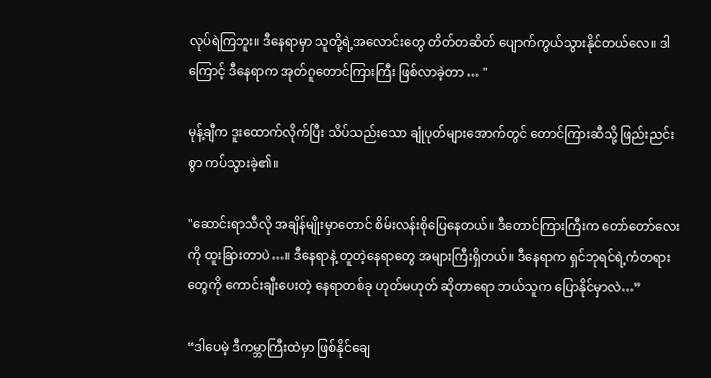လုပ်ရဲကြဘူး။ ဒီနေရာမှာ သူတို့ရဲ့အလောင်းတွေ တိတ်တဆိတ် ပျောက်ကွယ်သွားနိုင်တယ်လေ။ ဒါကြောင့် ဒီနေရာက အုတ်ဂူတောင်ကြားကြီး ဖြစ်လာခဲ့တာ … "

မုန့်ချီက ဒူးထောက်လိုက်ပြီး သိပ်သည်းသော ချုံပုတ်များအောက်တွင် တောင်ကြားဆီသို့ ဖြည်းညင်းစွာ ကပ်သွားခဲ့၏။

"ဆောင်းရာသီလို အချိန်မျိုးမှာတောင် စိမ်းလန်းစိုပြေနေတယ်။ ဒီတောင်ကြားကြီးက တော်တော်လေးကို ထူးခြားတာပဲ…။ ဒီနေရာနဲ့ တူတဲ့နေရာတွေ အများကြီးရှိတယ်။ ဒီနေရာက ရှင်ဘုရင်ရဲ့ကံတရားတွေကို ကောင်းချီးပေးတဲ့ နေရာတစ်ခု ဟုတ်မဟုတ် ဆိုတာရော ဘယ်သူက ပြောနိုင်မှာလဲ…”

“ဒါပေမဲ့ ဒီကမ္ဘာကြီးထဲမှာ ဖြစ်နိုင်ချေ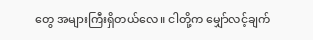တွေ အများကြီးရှိတယ်လေ။ ငါတို့က မျှော်လင့်ချက်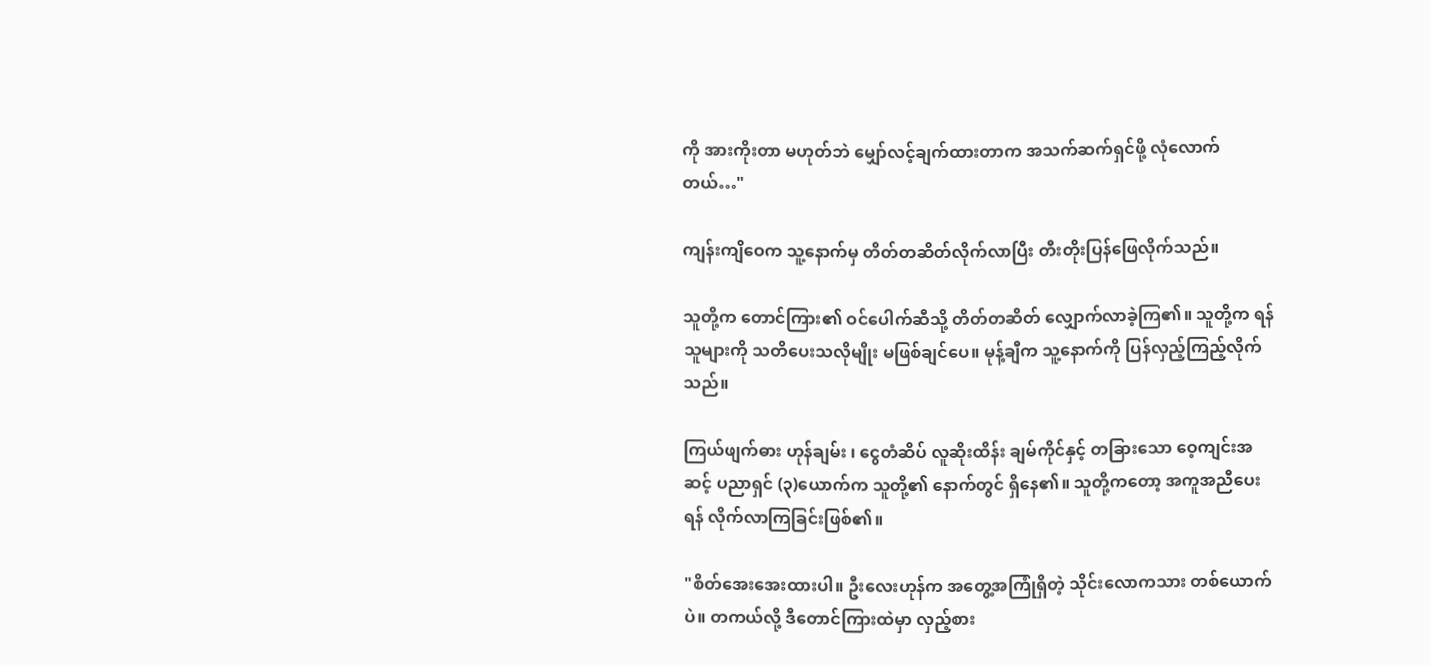ကို အားကိုးတာ မဟုတ်ဘဲ မျှော်လင့်ချက်ထားတာက အသက်ဆက်ရှင်ဖို့ လုံလောက်တယ်…"

ကျန်းကျိဝေက သူ့နောက်မှ တိတ်တဆိတ်လိုက်လာပြီး တီးတိုးပြန်ဖြေလိုက်သည်။

သူတို့က တောင်ကြား၏ ဝင်ပေါက်ဆီသို့ တိတ်တဆိတ် လျှောက်လာခဲ့ကြ၏။ သူတို့က ရန်သူများကို သတိပေးသလိုမျိုး မဖြစ်ချင်ပေ။ မုန့်ချီက သူ့နောက်ကို ပြန်လှည့်ကြည့်လိုက်သည်။

ကြယ်ဖျက်ဓား ဟုန်ချမ်း ၊ ငွေတံဆိပ် လူဆိုးထိန်း ချမ်ကိုင်နှင့် တခြားသော ဝေ့ကျင်းအဆင့် ပညာရှင် (၃)ယောက်က သူတို့၏ နောက်တွင် ရှိနေ၏။ သူတို့ကတော့ အကူအညီပေးရန် လိုက်လာကြခြင်းဖြစ်၏။

"စိတ်အေးအေးထားပါ။ ဦးလေးဟုန်က အတွေ့အကြုံရှိတဲ့ သိုင်းလောကသား တစ်ယောက်ပဲ။ တကယ်လို့ ဒီတောင်ကြားထဲမှာ လှည့်စား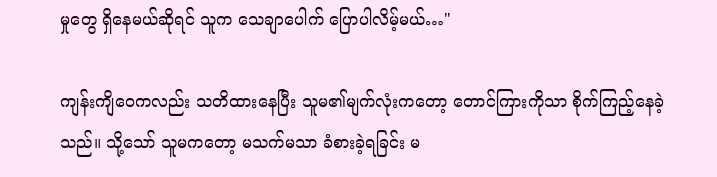မှုတွေ ရှိနေမယ်ဆိုရင် သူက သေချာပေါက် ပြောပါလိမ့်မယ်…"

ကျန်းကျိဝေကလည်း သတိထားနေပြီး သူမ၏မျက်လုံးကတော့ တောင်ကြားကိုသာ စိုက်ကြည့်နေခဲ့သည်။ သို့သော် သူမကတော့ မသက်မသာ ခံစားခဲ့ရခြင်း မ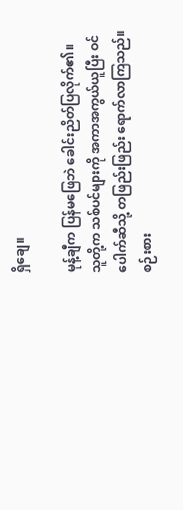ရှိချေ။

မုန့်ချီက ပြန်မဖြေဘဲ ခေါင်းညိတ်ပြလိုက်၏။ သူတို့က သစ်ပင်များကို အကာအကွယ်ယူပြီး ဝင်ပေါက်ဆီသို့ တဖြည်းဖြည်း ရောက်လာကြသည်။ စဉ်းစား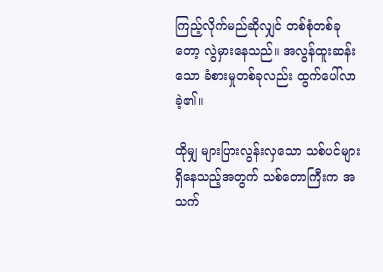ကြည့်လိုက်မည်ဆိုလျှင် တစ်စုံတစ်ခုတော့ လွဲမှားနေသည်။ အလွန်ထူးဆန်းသော ခံစားမှုတစ်ခုလည်း ထွက်ပေါ်လာခဲ့၏။

ထိုမျှ များပြားလွန်းလှသော သစ်ပင်များ ရှိနေသည့်အတွက် သစ်တောကြီးက အသက်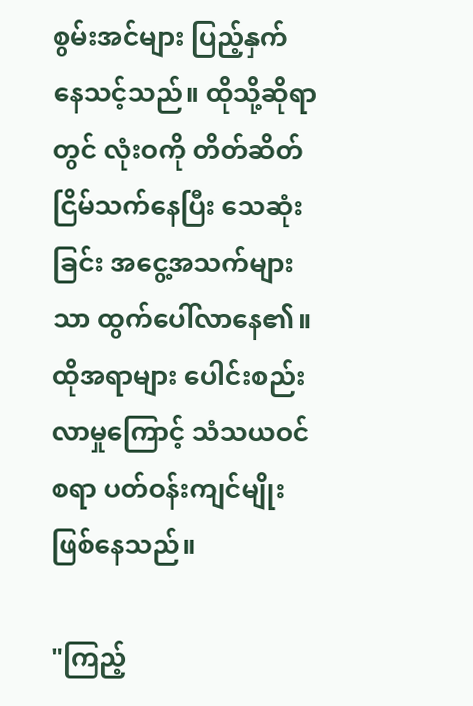စွမ်းအင်များ ပြည့်နှက်နေ‌သင့်သည်။ ထိုသို့ဆိုရာတွင် လုံးဝကို တိတ်ဆိတ်ငြိမ်သက်နေပြီး သေဆုံးခြင်း အငွေ့အသက်များသာ ထွက်ပေါ်လာနေ၏။ ထိုအရာများ ပေါင်းစည်းလာမှုကြောင့် သံသယဝင်စရာ ပတ်ဝန်းကျင်မျိုး ဖြစ်နေသည်။

"ကြည့်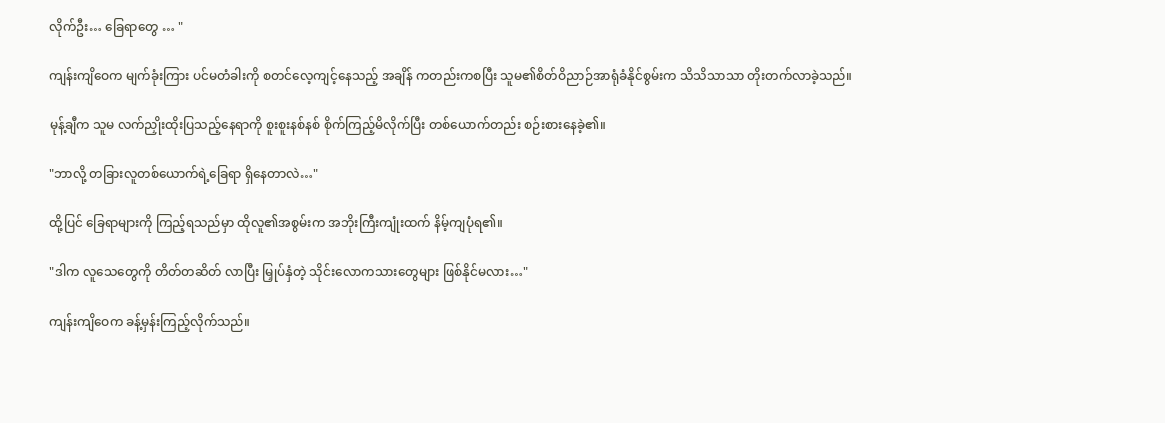လိုက်ဦး… ခြေရာတွေ … "

ကျန်းကျိဝေက မျက်ခုံးကြား ပင်မတံခါးကို စတင်လေ့ကျင့်နေသည့် အချိန် ကတည်းကစပြီး သူမ၏စိတ်ဝိညာဉ်အာရုံခံနိုင်စွမ်းက သိသိသာသာ တိုးတက်လာခဲ့သည်။

မုန့်ချီက သူမ လက်ညှိုးထိုးပြသည့်နေရာကို စူးစူးနစ်နစ် စိုက်ကြည့်မိလိုက်ပြီး တစ်ယောက်တည်း စဉ်းစားနေခဲ့၏။

"ဘာလို့ တခြားလူတစ်ယောက်ရဲ့ခြေရာ ရှိနေတာလဲ…"

ထို့ပြင် ခြေရာများကို ကြည့်ရသည်မှာ ထိုလူ၏အစွမ်းက အဘိုးကြီးကျုံးထက် နိမ့်ကျပုံရ၏။

"ဒါက လူသေတွေကို တိတ်တဆိတ် လာပြီး မြှုပ်နှံတဲ့ သိုင်းလောကသားတွေများ ဖြစ်နိုင်မလား…"

ကျန်းကျိဝေက ခန့်မှန်းကြည့်လိုက်သည်။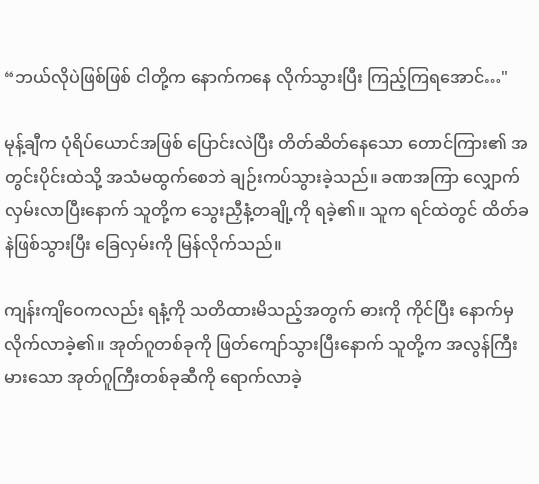“ဘယ်လိုပဲဖြစ်ဖြစ် ငါတို့က နောက်ကနေ လိုက်သွားပြီး ကြည့်ကြရအောင်…"

မုန့်ချီက ပုံရိပ်ယောင်အဖြစ် ပြောင်းလဲပြီး တိတ်ဆိတ်နေသော တောင်ကြား၏ အတွင်းပိုင်းထဲသို့ အသံမထွက်စေဘဲ ချဉ်းကပ်သွားခဲ့သည်။ ခဏအကြာ လျှောက်လှမ်းလာပြီးနောက် သူတို့က သွေးညှီနံ့တချို့ကို ရခဲ့၏။ သူက ရင်ထဲတွင် ထိတ်ခနဲဖြစ်သွားပြီး ခြေလှမ်းကို မြန်လိုက်သည်။

ကျန်းကျိဝေကလည်း ရနံ့ကို သတိထားမိသည့်အတွက် ဓားကို ကိုင်ပြီး နောက်မှ လိုက်လာခဲ့၏။ အုတ်ဂူတစ်ခုကို ဖြတ်ကျော်သွားပြီးနောက် သူတို့က အလွန်ကြီးမားသော အုတ်ဂူကြီးတစ်ခုဆီကို ရောက်လာခဲ့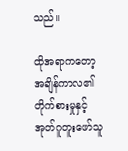သည်။

ထိုအရာကတော့ အချိန်ကာလ၏ တိုက်စားမှုနှင့် အုတ်ဂူတူးဖော်သူ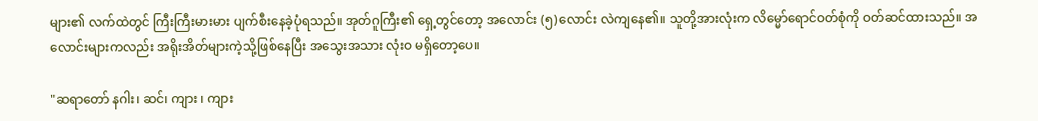များ၏ လက်ထဲတွင် ကြီးကြီးမားမား ပျက်စီးနေခဲ့ပုံရသည်။ အုတ်ဂူကြီး၏ ရှေ့တွင်တော့ အလောင်း (၅)လောင်း လဲကျနေ၏။ သူတို့အားလုံးက လိမ္မော်ရောင်ဝတ်စုံကို ဝတ်ဆင်ထားသည်။ အလောင်းများကလည်း အရိုးအိတ်များကဲ့သို့ဖြစ်နေပြီး အသွေးအသား လုံးဝ မရှိတော့ပေ။

"ဆရာတော် နဂါး၊ ဆင်၊ ကျား ၊ ကျား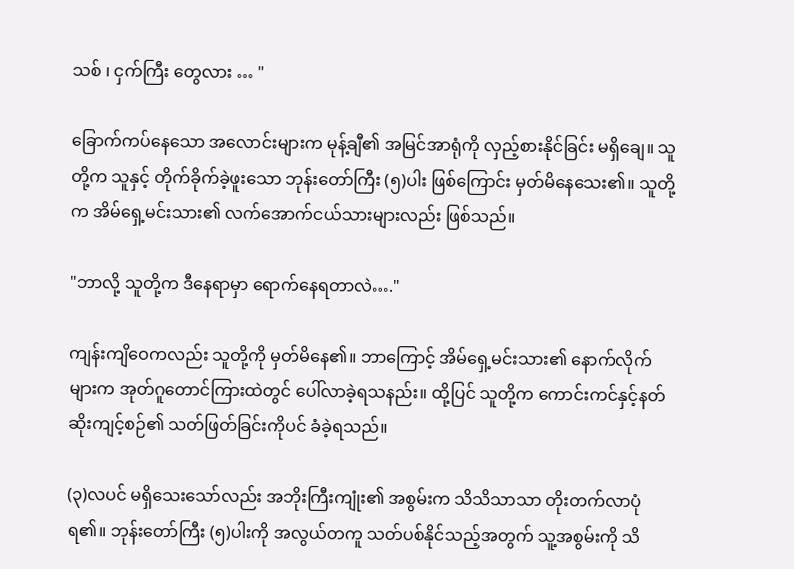သစ် ၊ ငှက်ကြီး တွေလား … "

ခြောက်ကပ်နေသော အလောင်းများက မုန့်ချီ၏ အမြင်အာရုံကို လှည့်စားနိုင်ခြင်း မရှိချေ။ သူတို့က သူနှင့် တိုက်ခိုက်ခဲ့ဖူးသော ဘုန်းတော်ကြီး (၅)ပါး ဖြစ်ကြောင်း မှတ်မိနေသေး၏။ သူတို့က အိမ်ရှေ့မင်းသား၏ လက်အောက်ငယ်သားများလည်း ဖြစ်သည်။

"ဘာလို့ သူတို့က ဒီနေရာမှာ ရောက်နေရတာလဲ…."

ကျန်းကျိဝေကလည်း သူတို့ကို မှတ်မိနေ၏။ ဘာကြောင့် အိမ်ရှေ့မင်းသား၏ နောက်လိုက်များက အုတ်ဂူတောင်ကြားထဲတွင် ပေါ်လာခဲ့ရသနည်း။ ထို့ပြင် သူတို့က ကောင်းကင်နှင့်နတ်ဆိုးကျင့်စဉ်၏ သတ်ဖြတ်ခြင်းကိုပင် ခံခဲ့ရသည်။

(၃)လပင် မရှိသေးသော်လည်း အဘိုးကြီးကျုံး၏ အစွမ်းက သိသိသာသာ တိုးတက်လာပုံရ၏။ ဘုန်းတော်ကြီး (၅)ပါးကို အလွယ်တကူ သတ်ပစ်နိုင်သည့်အတွက် သူ့အစွမ်းကို သိ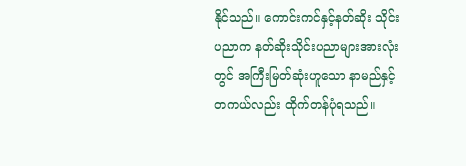နိုင်သည်။ ကောင်းကင်နှင့်နတ်ဆိုး သိုင်းပညာက နတ်ဆိုးသိုင်းပညာများအားလုံးတွင် အကြီးမြတ်ဆုံးဟူသော နာမည်နှင့် တကယ်လည်း ထိုက်တန်ပုံရသည်။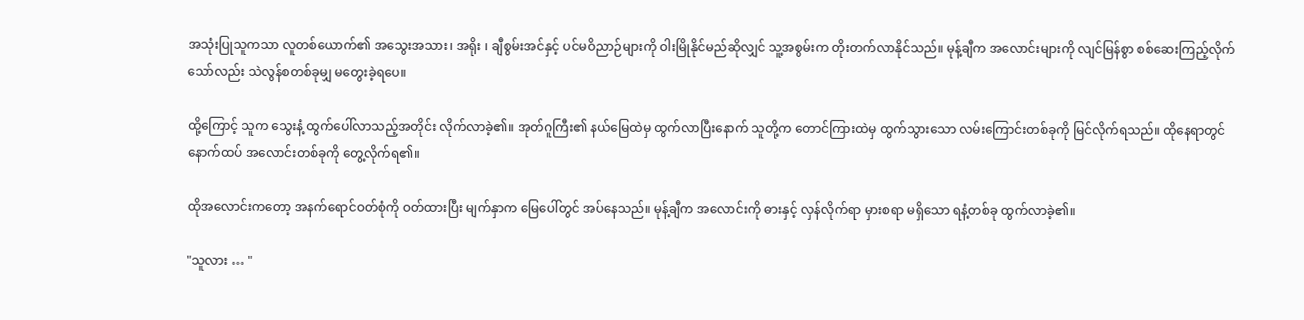အသုံးပြုသူကသာ လူတစ်ယောက်၏ အသွေးအသား၊ အရိုး ၊ ချီစွမ်းအင်နှင့် ပင်မဝိညာဉ်များကို ဝါးမြိုနိုင်မည်ဆိုလျှင် သူ့အစွမ်းက တိုးတက်လာနိုင်သည်။ မုန့်ချီက အလောင်းများကို လျင်မြန်စွာ စစ်ဆေးကြည့်လိုက်သော်လည်း သဲလွန်စတစ်ခုမျှ မတွေးခဲ့ရပေ။

ထို့ကြောင့် သူက သွေးနံ့ ထွက်ပေါ်လာသည့်အတိုင်း လိုက်လာခဲ့၏။ အုတ်ဂူကြီး၏ နယ်မြေထဲမှ ထွက်လာပြီးနောက် သူတို့က တောင်ကြားထဲမှ ထွက်သွားသော လမ်းကြောင်းတစ်ခုကို မြင်လိုက်ရသည်။ ထိုနေရာတွင် နောက်ထပ် အလောင်းတစ်ခုကို တွေ့လိုက်ရ၏။

ထိုအလောင်းကတော့ အနက်ရောင်ဝတ်စုံကို ဝတ်ထားပြီး မျက်နှာက မြေပေါ်တွင် အပ်နေသည်။ မုန့်ချီက အလောင်းကို ဓားနှင့် လှန်လိုက်ရာ မှားစရာ မရှိသော ရနံ့တစ်ခု ထွက်လာခဲ့၏။

"သူလား … "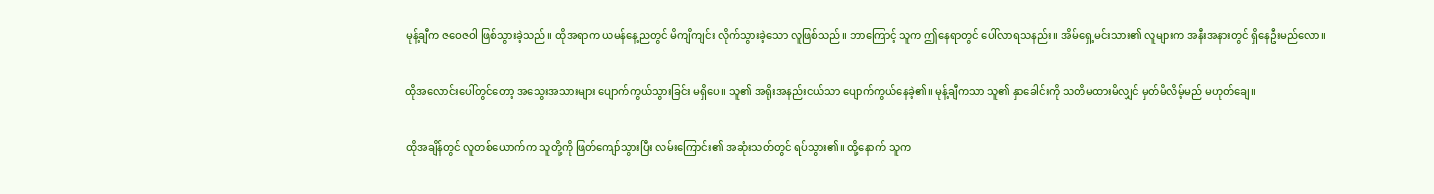မုန့်ချီက ဇဝေဇဝါ ဖြစ်သွားခဲ့သည်။ ထိုအရာက ယမန်နေ့ညတွင် မိကျိကျင်း လိုက်သွားခဲ့သော လူဖြစ်သည်။ ဘာကြောင့် သူက ဤနေရာတွင် ပေါ်လာရသနည်း။ အိမ်ရှေ့မင်းသား၏ လူများက အနီးအနားတွင် ရှိနေဦးမည်လော။

ထိုအလောင်းပေါ်တွင်တော့ အသွေးအသားများ ပျောက်ကွယ်သွားခြင်း မရှိပေ။ သူ၏ အရိုးအနည်းငယ်သာ ပျောက်ကွယ်နေခဲ့၏။ မုန့်ချီကသာ သူ၏ နှာခေါင်းကို သတိမထားမိလျှင် မှတ်မိလိမ့်မည် မဟုတ်ချေ။

ထိုအချိန်တွင် လူတစ်ယောက်က သူတို့ကို ဖြတ်ကျော်သွားပြီး လမ်းကြောင်း၏ အဆုံးသတ်တွင် ရပ်သွား၏။ ထို့နောက် သူက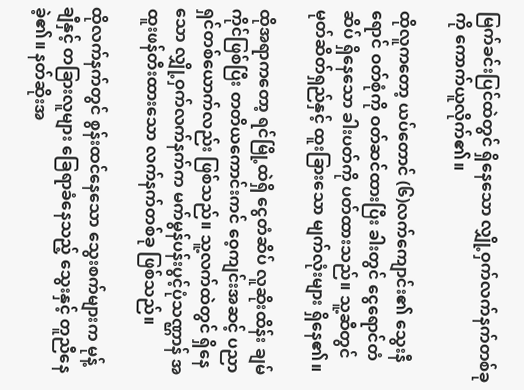မြက်ခင်းပြင်ထဲတွင် ရှိနေသော လျှို့ဝှက်လက်နက်တစ်ခုကို ကောက်ယူလိုက်၏။

ထိုလူကတော့ ယပ်တောင် (၆)လက်ကျောင်း၏ သွေးနီရောင် ဝတ်စုံကို ဝတ်ဆင်ထားပြီး ခါးတွင် ငွေရောင်တံဆိပ် ရှိနေသော ခါးပတ်ကို ပတ်ထားသည်။ သူ့ဆီတွင် မုတ်ဆိတ်ရှည်နှင့် ထူးခြားသော မျက်လုံးများ ရှိနေ၏။

ထိုအရာကတော့ ရင်မြို့ထဲရှိ ငွေတံဆိပ် လူဆိုးထိန်း ချမ်ကိုင်ဖြစ်ပြီး တတိယကောင်းကင် ဝေ့ကျင်းအဆင့် ပညာရှင်တစ်ယောက်လည်း ဖြစ်သည်။ သူ့လက်ထဲတွင် ရှိနေသော လျှို့ဝှက်လက်နက်က မက်မွန်ပန်းပွင့်ပုံသဏ္ဌာန် အထူးဖန်တီးထားသော လက်နက်တစ်ခု ဖြစ်သည်။

ထိုလက်နက်တွင် စွန်းထင်နေသော သွေးစက်များက မုန့်ချီနှင့် တခြားလူများ ခြေရာခံနေသည့် သွေးနှင့် တူညီနေခဲ့၏။ နတ်ဆိုးအ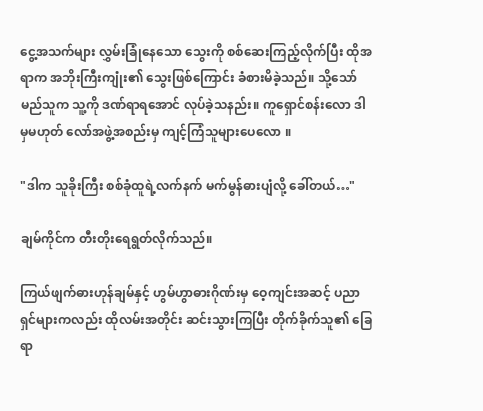ငွေ့အသက်များ လွှမ်းခြုံနေသော သွေးကို စစ်ဆေးကြည့်လိုက်ပြီး ထိုအရာက အဘိုးကြီးကျုံး၏ သွေးဖြစ်ကြောင်း ခံစားမိခဲ့သည်။ သို့သော် မည်သူက သူ့ကို ဒဏ်ရာရအောင် လုပ်ခဲ့သနည်း။ ကူရှောင်စန်းလော ဒါမှမဟုတ် လော်အဖွဲ့အစည်းမှ ကျင့်ကြံသူများပေလော ။

"ဒါက သူခိုးကြီး စစ်ခုံထူရဲ့လက်နက် မက်မွန်ဓားပျံလို့ ခေါ်တယ်…"

ချမ်ကိုင်က တီးတိုးရေရွတ်လိုက်သည်။

ကြယ်ဖျက်ဓားဟုန်ချမ်နှင့် ဟွမ်ဟွာဓားဂိုဏ်းမှ ဝေ့ကျင်းအဆင့် ပညာရှင်များကလည်း ထိုလမ်းအတိုင်း ဆင်းသွားကြပြီး တိုက်ခိုက်သူ၏ ခြေရာ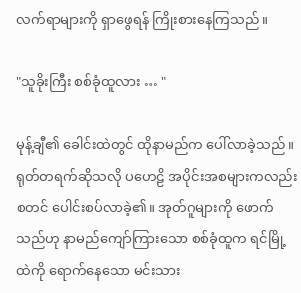လက်ရာများကို ရှာဖွေရန် ကြိုးစားနေကြသည်။

"သူခိုးကြီး စစ်ခုံထူလား … "

မုန့်ချီ၏ ခေါင်းထဲတွင် ထိုနာမည်က ပေါ်လာခဲ့သည်။ ရုတ်တရက်ဆိုသလို ပဟေဠိ အပိုင်းအစများကလည်း စတင် ပေါင်းစပ်လာခဲ့၏။ အုတ်ဂူများကို ဖောက်သည်ဟု နာမည်ကျော်ကြားသော စစ်ခုံထူက ရင်မြို့ထဲကို ရောက်နေသော မင်းသား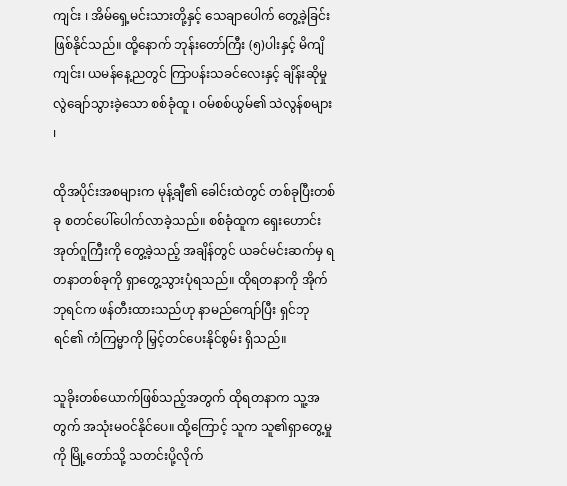ကျင်း ၊ အိမ်ရှေ့မင်းသားတို့နှင့် သေချာပေါက် တွေ့ခဲ့ခြင်းဖြစ်နိုင်သည်။ ထို့နောက် ဘုန်းတော်ကြီး (၅)ပါးနှင့် မိကျိကျင်း၊ ယမန်နေ့ညတွင် ကြာပန်းသခင်လေးနှင့် ချိန်းဆိုမှု လွဲချော်သွားခဲ့သော စစ်ခုံထူ ၊ ဝမ်စစ်ယွမ်၏ သဲလွန်စများ ၊

ထိုအပိုင်းအစများက မုန့်ချီ၏ ခေါင်းထဲတွင် တစ်ခုပြီးတစ်ခု စတင်ပေါ်ပေါက်လာခဲ့သည်။ စစ်ခုံထူက ရှေးဟောင်းအုတ်ဂူကြီးကို တွေ့ခဲ့သည့် အချိန်တွင် ယခင်မင်းဆက်မှ ရတနာတစ်ခုကို ရှာတွေ့သွားပုံရသည်။ ထိုရတနာကို အိုက်ဘုရင်က ဖန်တီးထားသည်ဟု နာမည်ကျော်ပြီး ရှင်ဘုရင်၏ ကံကြမ္မာကို မြှင့်တင်ပေးနိုင်စွမ်း ရှိသည်။

သူခိုးတစ်ယောက်ဖြစ်သည့်အတွက် ထိုရတနာက သူ့အတွက် အသုံးမဝင်နိုင်ပေ။ ထို့ကြောင့် သူက သူ၏ရှာတွေ့မှုကို မြို့တော်သို့ သတင်းပို့လိုက်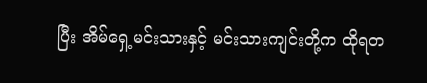ပြီး အိမ်ရှေ့မင်းသားနှင့် မင်းသားကျင်းတို့က ထိုရတ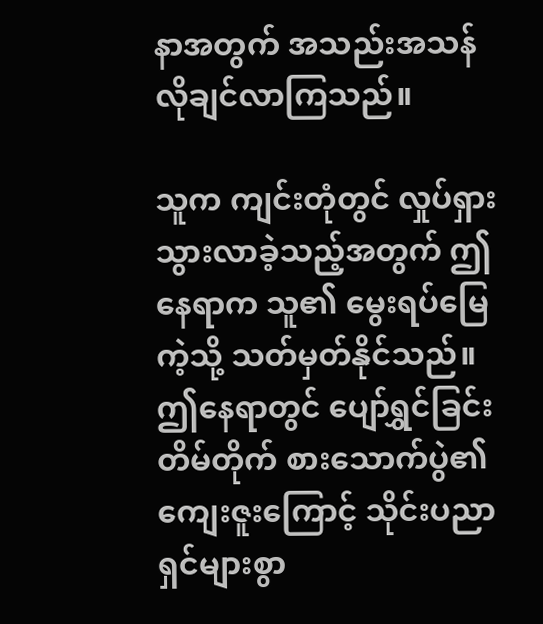နာအတွက် အသည်းအသန် လိုချင်လာကြသည်။

သူက ကျင်းတုံတွင် လှုပ်ရှားသွားလာခဲ့သည့်အတွက် ဤနေရာက သူ၏ မွေးရပ်မြေကဲ့သို့ သတ်မှတ်နိုင်သည်။ ဤနေရာတွင် ပျော်ရွှင်ခြင်းတိမ်တိုက် စားသောက်ပွဲ၏ ကျေးဇူးကြောင့် သိုင်းပညာရှင်များစွာ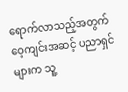ရောက်လာသည့်အတွက် ဝေ့ကျင်းအဆင့် ပညာရှင်များက သူ့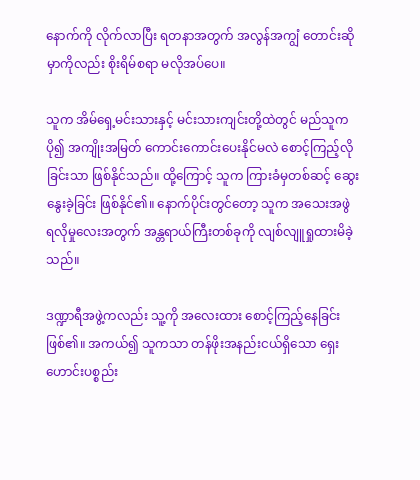နောက်ကို လိုက်လာပြီး ရတနာအတွက် အလွန်အကျွံ တောင်းဆိုမှာကိုလည်း စိုးရိမ်စရာ မလိုအပ်ပေ။

သူက အိမ်ရှေ့မင်းသားနှင့် မင်းသားကျင်းတို့ထဲတွင် မည်သူကပို၍ အကျိုးအမြတ် ကောင်းကောင်းပေးနိုင်မလဲ စောင့်ကြည့်လိုခြင်းသာ ဖြစ်နိုင်သည်။ ထို့ကြောင့် သူက ကြားခံမှတစ်ဆင့် ဆွေးနွေးခဲ့ခြင်း ဖြစ်နိုင်၏။ နောက်ပိုင်းတွင်တော့ သူက အသေးအဖွဲ ရလိုမှုလေးအတွက် အန္တရာယ်ကြီးတစ်ခုကို လျစ်လျူရှုထားမိခဲ့သည်။

ဒဏ္ဍာရီအဖွဲ့ကလည်း သူ့ကို အလေးထား စောင့်ကြည့်နေခြင်းဖြစ်၏။ အကယ်၍ သူကသာ တန်ဖိုးအနည်းငယ်ရှိသော ရှေးဟောင်းပစ္စည်း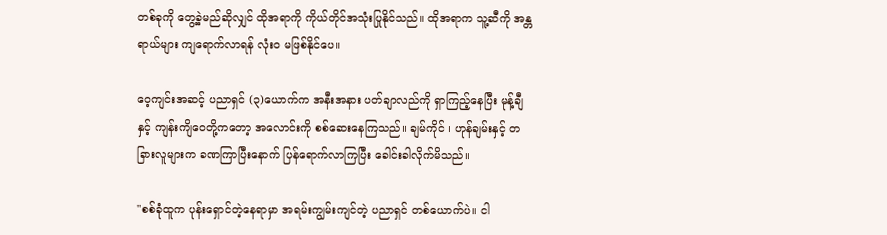တစ်ခုကို တွေ့ခဲ့မည်ဆိုလျှင် ထိုအရာကို ကိုယ်တိုင်အသုံးပြုနိုင်သည်။ ထိုအရာက သူ့ဆီကို အန္တရာယ်များ ကျရောက်လာရန် လုံးဝ မဖြစ်နိုင်ပေ။

ဝေ့ကျင်းအဆင့် ပညာရှင် (၃)ယောက်က အနီးအနား ပတ်ချာလည်ကို ရှာကြည့်နေပြီး မုန့်ချီနှင့် ကျန်းကျိဝေတို့ကတော့ အလောင်းကို စစ်ဆေးနေကြသည်။ ချမ်ကိုင် ၊ ဟုန်ချမ်းနှင့် တခြားလူများက ခဏကြာပြီးနောက် ပြန်ရောက်လာကြပြီး ခေါင်းခါလိုက်မိသည်။

"စစ်ခုံထူက ပုန်းရှောင်တဲ့နေရာမှာ အရမ်းကျွမ်းကျင်တဲ့ ပညာရှင် တစ်ယောက်ပဲ။ ငါ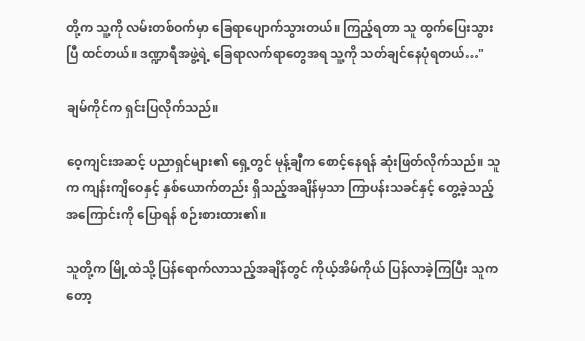တို့က သူ့ကို လမ်းတစ်ဝက်မှာ ခြေရာပျောက်သွားတယ်။ ကြည့်ရတာ သူ ထွက်ပြေးသွားပြီ ထင်တယ်။ ဒဏ္ဍာရီအဖွဲ့ရဲ့ ခြေရာလက်ရာတွေအရ သူ့ကို သတ်ချင်နေပုံရတယ်…"

ချမ်ကိုင်က ရှင်းပြလိုက်သည်။

ဝေ့ကျင်းအဆင့် ပညာရှင်များ၏ ရှေ့တွင် မုန့်ချီက စောင့်နေရန် ဆုံးဖြတ်လိုက်သည်။ သူက ကျန်းကျိဝေနှင့် နှစ်ယောက်တည်း ရှိသည့်အချိန်မှသာ ကြာပန်းသခင်နှင့် တွေ့ခဲ့သည့်အကြောင်းကို ပြောရန် စဉ်းစားထား၏။

သူတို့က မြို့ထဲသို့ ပြန်ရောက်လာသည့်အချိန်တွင် ကိုယ့်အိမ်ကိုယ် ပြန်လာခဲ့ကြပြီး သူကတော့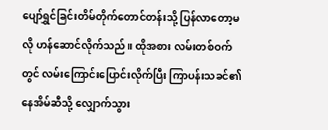ပျော်ရွှင်ခြင်းတိမ်တိုက်တောင်တန်းသို့ ပြန်လာတော့မလို ဟန်ဆောင်လိုက်သည်။ ထိုအစား လမ်းတစ်ဝက်တွင် လမ်းကြောင်းပြောင်းလိုက်ပြီး ကြာပန်းသခင်၏ နေအိမ်ဆီသို့ လျှောက်သွား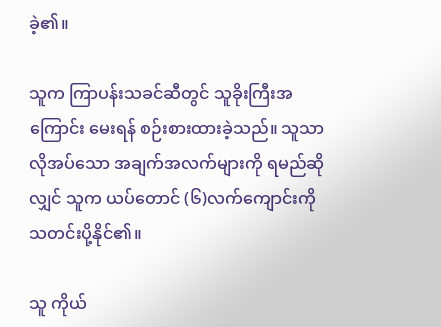ခဲ့၏။

သူက ကြာပန်းသခင်ဆီတွင် သူခိုးကြီးအကြောင်း မေးရန် စဉ်းစားထားခဲ့သည်။ သူသာ လိုအပ်သော အချက်အလက်များကို ရမည်ဆိုလျှင် သူက ယပ်တောင် (၆)လက်ကျောင်းကို သတင်းပို့နိုင်၏။

သူ ကိုယ်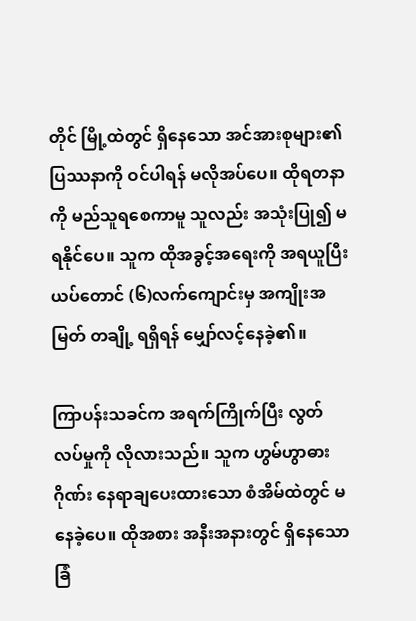တိုင် မြို့ထဲတွင် ရှိနေသော အင်အားစုများ၏ ပြဿနာကို ဝင်ပါရန် မလိုအပ်ပေ။ ထိုရတနာကို မည်သူရစေကာမူ သူလည်း အသုံးပြု၍ မရနိုင်ပေ။ သူက ထိုအခွင့်အရေးကို အရယူပြီး ယပ်တောင် (၆)လက်ကျောင်းမှ အကျိုးအမြတ် တချို့ ရရှိရန် မျှော်လင့်နေခဲ့၏။

ကြာပန်းသခင်က အရက်ကြိုက်ပြီး လွတ်လပ်မှုကို လိုလားသည်။ သူက ဟွမ်ဟွာဓားဂိုဏ်း နေရာချပေးထားသော စံအိမ်ထဲတွင် မနေခဲ့ပေ။ ထိုအစား အနီးအနားတွင် ရှိနေသော ခြံ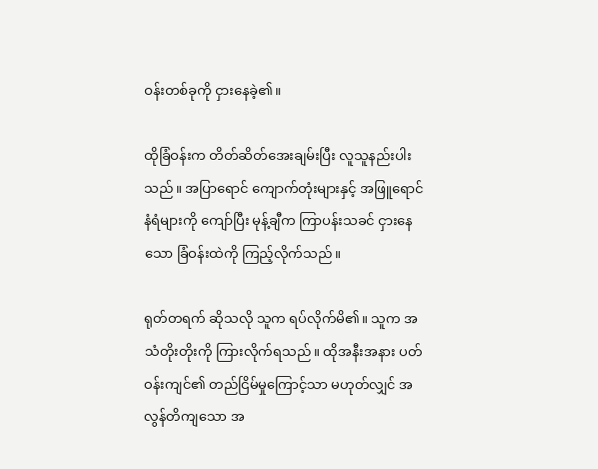ဝန်းတစ်ခုကို ငှားနေခဲ့၏။

ထိုခြံဝန်းက တိတ်ဆိတ်အေးချမ်းပြီး လူသူနည်းပါးသည်။ အပြာရောင် ကျောက်တုံးများနှင့် အဖြူရောင်နံရံများကို ကျော်ပြီး မုန့်ချီက ကြာပန်းသခင် ငှားနေသော ခြံဝန်းထဲကို ကြည့်လိုက်သည်။

ရုတ်တရက် ဆိုသလို သူက ရပ်လိုက်မိ၏။ သူက အသံတိုးတိုးကို ကြားလိုက်ရသည်။ ထိုအနီးအနား ပတ်ဝန်းကျင်၏ တည်ငြိမ်မှုကြောင့်သာ မဟုတ်လျှင် အလွန်တိကျသော အ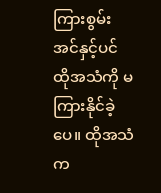ကြားစွမ်းအင်နှင့်ပင် ထိုအသံကို မကြားနိုင်ခဲ့ပေ။ ထိုအသံက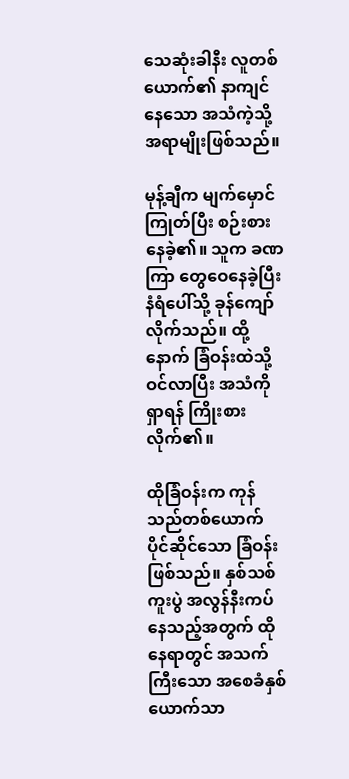သေဆုံးခါနီး လူတစ်ယောက်၏ နာကျင်နေသော အသံကဲ့သို့ အရာမျိုးဖြစ်သည်။

မုန့်ချီက မျက်မှောင်ကြုတ်ပြီး စဉ်းစားနေခဲ့၏။ သူက ခဏကြာ တွေဝေနေခဲ့ပြီး နံရံပေါ်သို့ ခုန်ကျော်လိုက်သည်။ ထို့နောက် ခြံဝန်းထဲသို့ ဝင်လာပြီး အသံကို ရှာရန် ကြိုးစားလိုက်၏။

ထိုခြံဝန်းက ကုန်သည်တစ်ယောက် ပိုင်ဆိုင်သော ခြံဝန်းဖြစ်သည်။ နှစ်သစ်ကူးပွဲ အလွန်နီးကပ်နေသည့်အတွက် ထိုနေရာတွင် အသက်ကြီးသော အစေခံနှစ်ယောက်သာ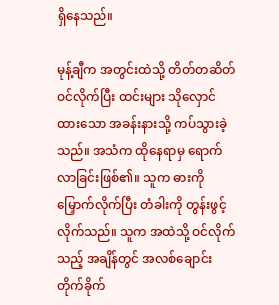ရှိနေသည်။

မုန့်ချီက အတွင်းထဲသို့ တိတ်တဆိတ် ဝင်လိုက်ပြီး ထင်းများ သိုလှောင်ထားသော အခန်းနားသို့ ကပ်သွားခဲ့သည်။ အသံက ထိုနေရာမှ ရောက်လာခြင်းဖြစ်၏။ သူက ဓားကို မြှောက်လိုက်ပြီး တံခါးကို တွန်းဖွင့်လိုက်သည်။ သူက အထဲသို့ ဝင်လိုက်သည့် အချိန်တွင် အလစ်ချောင်း တိုက်ခိုက်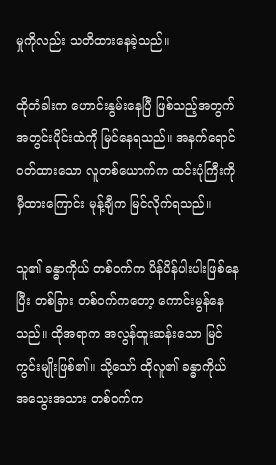မှုကိုလည်း သတိထားနေခဲ့သည်။

ထိုတံခါးက ဟောင်းနွမ်းနေပြီ ဖြစ်သည့်အတွက် အတွင်းပိုင်းထဲကို မြင်နေရသည်။ အနက်ရောင်ဝတ်ထားသော လူတစ်ယောက်က ထင်းပုံကြီးကို မှီထားကြောင်း မုန့်ချီက မြင်လိုက်ရသည်။

သူ၏ ခန္ဓာကိုယ် တစ်ဝက်က ပိန်ပိန်ပါးပါးဖြစ်နေပြီး တစ်ခြား တစ်ဝက်ကတော့ ကောင်းမွန်နေသည်။ ထိုအရာက အလွန်ထူးဆန်းသော မြင်ကွင်းမျိုးဖြစ်၏။ သို့သော် ထိုလူ၏ ခန္ဓာကိုယ် အသွေးအသား တစ်ဝက်က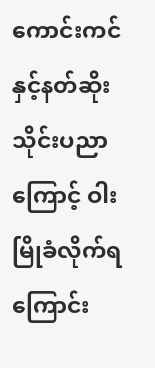ကောင်းကင်နှင့်နတ်ဆိုး သိုင်းပညာကြောင့် ဝါးမြိုခံလိုက်ရကြောင်း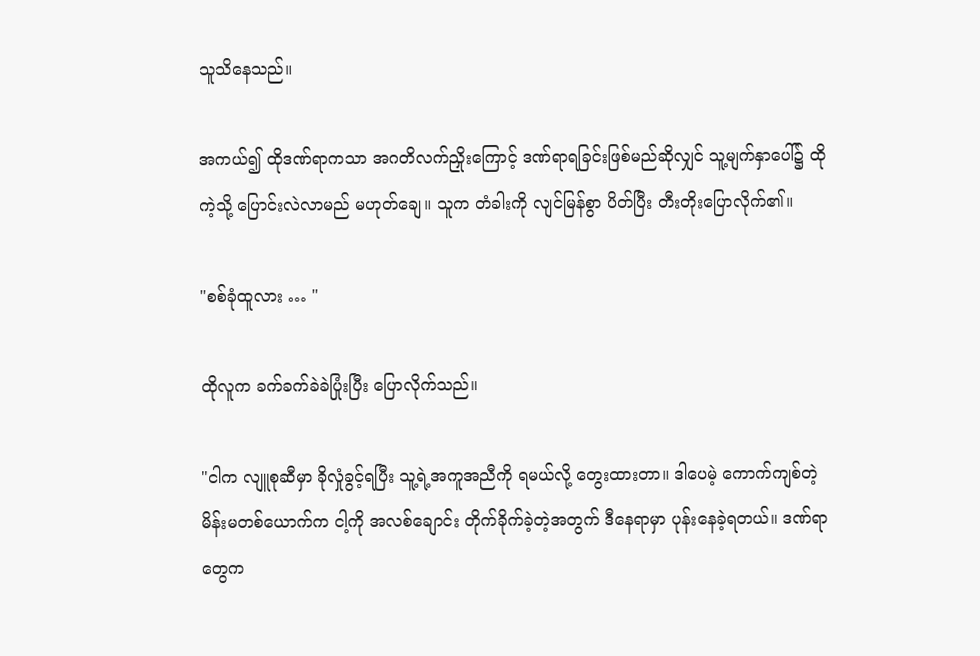သူသိနေသည်။

အကယ်၍ ထိုဒဏ်ရာကသာ အဂတိလက်ညှိုးကြောင့် ဒဏ်ရာရခြင်းဖြစ်မည်ဆိုလျှင် သူ့မျက်နှာပေါ်၌ ထိုကဲ့သို့ ပြောင်းလဲလာမည် မဟုတ်ချေ။ သူက တံခါးကို လျင်မြန်စွာ ပိတ်ပြီး တီးတိုးပြောလိုက်၏။

"စစ်ခုံထူလား … "

ထိုလူက ခက်ခက်ခဲခဲပြုံးပြီး ပြောလိုက်သည်။

"ငါက လျူစုဆီမှာ ခိုလှုံခွင့်ရပြီး သူ့ရဲ့အကူအညီကို ရမယ်လို့ တွေးထားတာ။ ဒါပေမဲ့ ကောက်ကျစ်တဲ့ မိန်းမတစ်ယောက်က ငါ့ကို အလစ်ချောင်း တိုက်ခိုက်ခဲ့တဲ့အတွက် ဒီနေရာမှာ ပုန်းနေခဲ့ရတယ်။ ဒဏ်ရာတွေက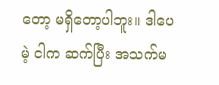တော့ မရှိတော့ပါဘူး။ ဒါပေမဲ့ ငါက ဆက်ပြီး အသက်မ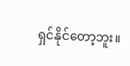ရှင်နိုင်တော့ဘူး။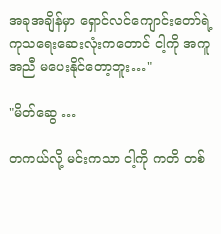အခုအချိန်မှာ ရှောင်လင်ကျောင်းတော်ရဲ့ ကုသရေးဆေးလုံးကတောင် ငါ့ကို အကူအညီ မပေးနိုင်တော့ဘူး…"

"မိတ်ဆွေ …

တကယ်လို့ မင်းကသာ ငါ့ကို ကတိ တစ်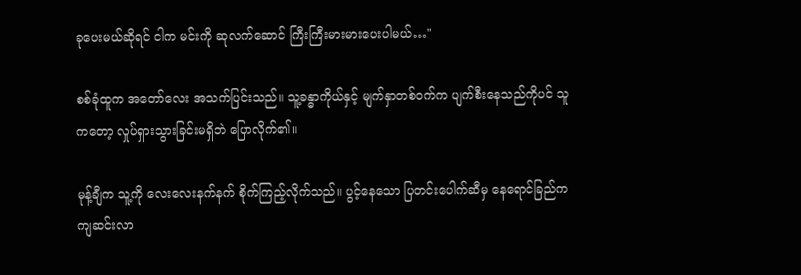ခုပေးမယ်ဆိုရင် ငါက မင်းကို ဆုလက်ဆောင် ကြီးကြီးမားမားပေးပါမယ်…"

စစ်ခုံထူက အတော်လေး အသက်ပြင်းသည်။ သူ့ခန္ဓာကိုယ်နှင့် မျက်နှာတစ်ဝက်က ပျက်စီးနေသည်ကိုပင် သူကတော့ လှုပ်ရှားသွားခြင်းမရှိဘဲ ပြောလိုက်၏။

မုန့်ချီက သူ့ကို လေးလေးနက်နက် စိုက်ကြည့်လိုက်သည်။ ပွင့်နေသော ပြတင်းပေါက်ဆီမှ နေရောင်ခြည်က ကျဆင်းလာ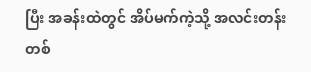ပြီး အခန်းထဲတွင် အိပ်မက်ကဲ့သို့ အလင်းတန်းတစ်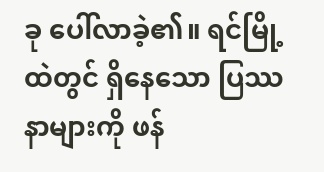ခု ပေါ်လာခဲ့၏။ ရင်မြို့ထဲတွင် ရှိနေသော ပြဿနာများကို ဖန်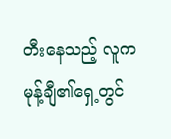တီးနေသည့် လူက မုန့်ချီ၏ရှေ့တွင်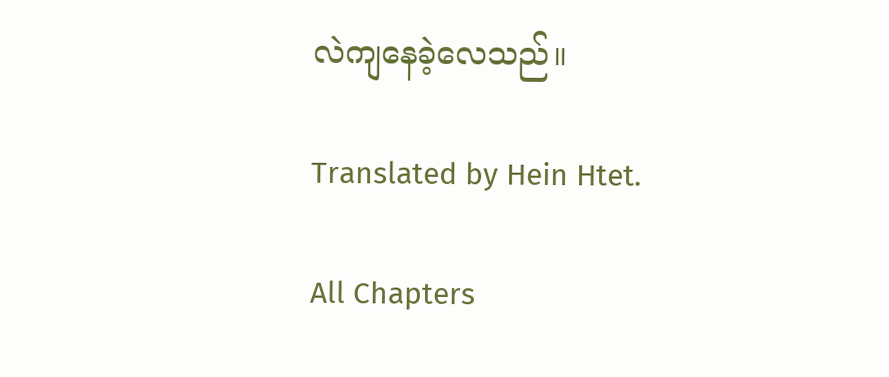လဲကျနေခဲ့လေသည်။

Translated by Hein Htet.

All Chapters